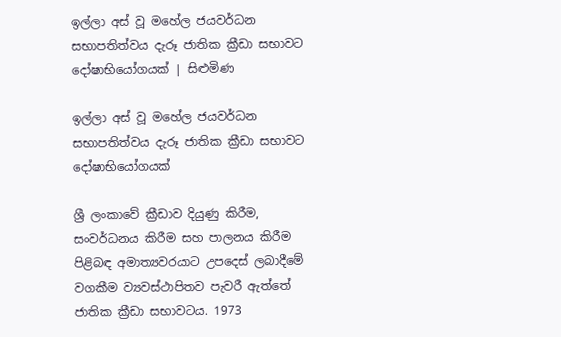ඉල්ලා අස් වූ මහේල ජයවර්ධන සභාපතිත්වය දැරූ ජාතික ක්‍රීඩා සභාවට දෝෂාභියෝගයක් | සිළුමිණ

ඉල්ලා අස් වූ මහේල ජයවර්ධන සභාපතිත්වය දැරූ ජාතික ක්‍රීඩා සභාවට දෝෂාභියෝගයක්

ශ්‍රී ලංකාවේ ක්‍රීඩාව දියුණු කිරීම, සංවර්ධනය කිරීම සහ පාලනය කිරීම පිළිබඳ අමාත්‍යවරයාට උපදෙස් ලබාදීමේ වගකීම ව්‍යවස්ථාපිතව පැවරී ඇත්තේ ජාතික ක්‍රීඩා සභාවටය. 1973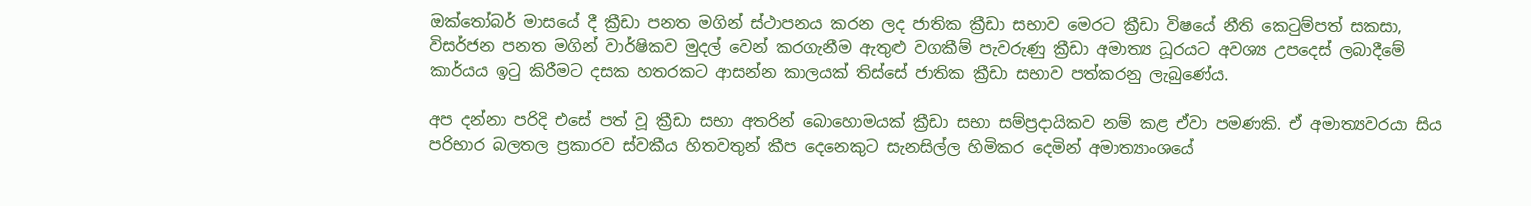ඔක්තෝබර් මාසයේ දී ක්‍රීඩා පනත මගින් ස්ථාපනය කරන ලද ජාතික ක්‍රීඩා සභාව මෙරට ක්‍රීඩා විෂයේ නීති කෙටුම්පත් සකසා, විසර්ජන පනත මගින් වාර්ෂිකව මුදල් වෙන් කරගැනීම ඇතුළු වගකීම් පැවරුණු ක්‍රීඩා අමාත්‍ය ධූරයට අවශ්‍ය උපදෙස් ලබාදීමේ කාර්යය ඉටු කිරීමට දසක හතරකට ආසන්න කාලයක් තිස්සේ ජාතික ක්‍රීඩා සභාව පත්කරනු ලැබුණේය.

අප දන්නා පරිදි එසේ පත් වූ ක්‍රීඩා සභා අතරින් ‍බොහොමයක් ක්‍රීඩා සභා සම්ප්‍රදායිකව නම් කළ ඒවා පමණකි. ඒ අමාත්‍යවරයා සිය පරිභාර බලතල ප්‍රකාරව ස්වකීය හිතවතුන් කීප දෙනෙකුට සැනසිල්ල හිමිකර දෙමින් අමාත්‍යාංශයේ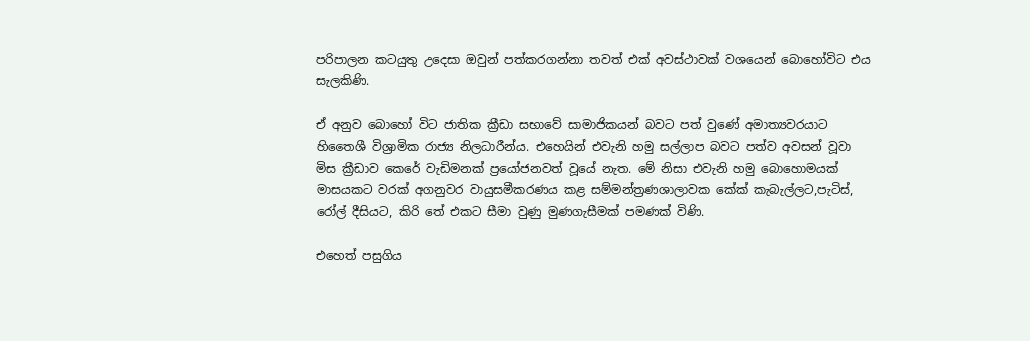පරිපාලන කටයුතු උදෙසා ඔවුන් පත්කරගන්නා තවත් එක් අවස්ථාවක් වශයෙන් බොහෝවිට එය සැලකිණි.

ඒ අනුව බොහෝ විට ජාතික ක්‍රීඩා සභාවේ සාමාජිකයන් බවට පත් වුණේ අමාත්‍යවරයාට හිතෛශී විශ්‍රාමික රාජ්‍ය නිලධාරීන්ය. එහෙයින් එවැනි හමු සල්ලාප බවට පත්ව අවසන් වූවා මිස ක්‍රීඩාව කෙරේ වැඩිමනක් ප්‍රයෝ‍ජනවත් වූයේ නැත. මේ නිසා එවැනි හමු බොහොමයක් මාසයකට වරක් අගනුවර වායුසමීකරණය කළ සම්මන්ත්‍රණශාලාවක කේක් කැබැල්ලට,පැටිස්, රෝල් දීසියට, කිරි තේ එකට සීමා වුණු මුණගැසීමක් පමණක් විණි.

එහෙත් පසුගිය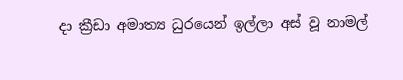දා ක්‍රීඩා අමාත්‍ය ධුරයෙන් ඉල්ලා අස් වූ නාමල්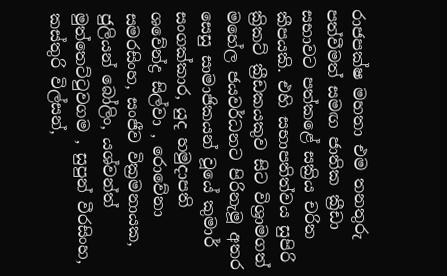රාජපක්ෂ මහතා එම තනතුරු පත්වීමත් සමඟ ජාතික ක්‍රීඩා සභාවට පත්කළේ සක්‍රිය චරිත කීපයකි. එහි සභාපතිත්වය සුපිරි ක්‍රිකට් ක්‍රීඩකයකුව සිට විශ්‍රාමගත් මහේල ජයවර්ධනට පිරිනැමූ අතර සෙසු සාමාජිකයන් වූයේ කුමාර් සංගක්කාර, යුද හමුදාපති ශවේන්ද්‍ර සිල්වා , රොවේනා සමරසිංහ, සංජීව වික්‍රමනායක, ජුලියන් බෝලිං, යශ්වන්ත් මුත්තෙට්ටුවගම , සුපුන් වීරසිංහ, කස්තුරි විල්සන්,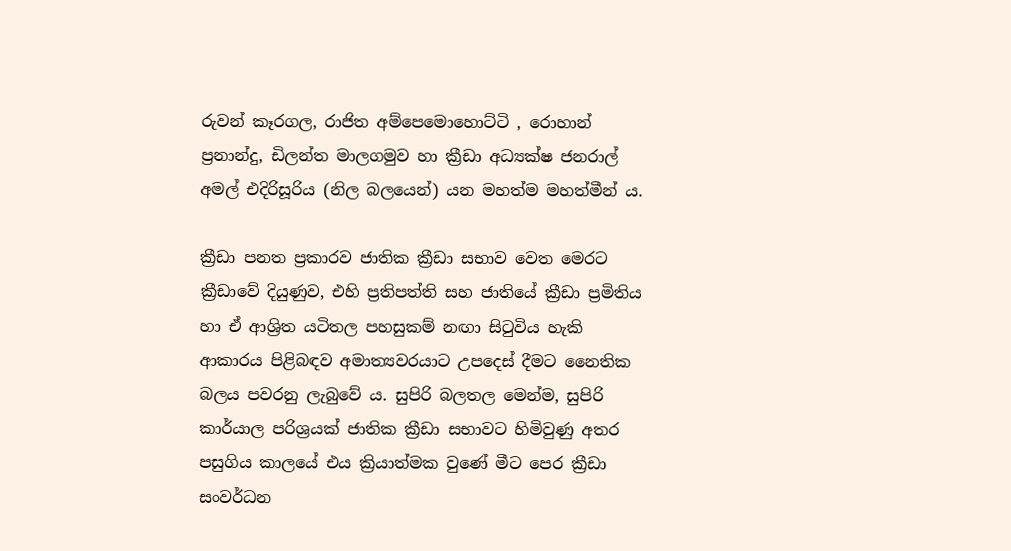රුවන් කෑරගල, රාජිත අම්පෙමොහොට්ටි , රොහාන් ප්‍රනාන්දු, ඩිලන්ත මාලගමුව හා ක්‍රීඩා අධ්‍යක්ෂ ජනරාල් අමල් එදිරිසූරිය (නිල බලයෙන්) යන මහත්ම මහත්මීන් ය.

ක්‍රීඩා පනත ප්‍රකාරව ජාතික ක්‍රීඩා සභාව වෙත මෙරට ක්‍රීඩාවේ දියුණුව, එහි ප්‍රතිපත්ති සහ ජාතියේ ක්‍රීඩා ප්‍රමිතිය හා ඒ ආශ්‍රිත යටිතල පහසුකම් නඟා සිටුවිය හැකි ආකාරය පිළිබඳව අමාත්‍යවරයාට උපදෙස් දීමට නෛතික බලය පවරනු ලැබුවේ ය. සුපිරි බලතල මෙන්ම, සුපිරි කාර්යාල පරිශ්‍රයක් ජාතික ක්‍රීඩා සභාවට හිමිවුණු අතර පසුගිය කාලයේ එය ක්‍රියාත්මක වුණේ මීට පෙර ක්‍රීඩා සංවර්ධන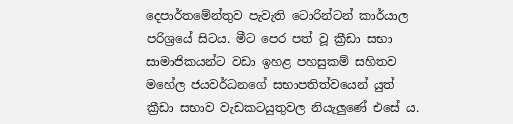දෙපාර්තමේන්තුව පැවැති ටොරින්ටන් කාර්යාල පරිශ්‍රයේ සිටය. මීට පෙර පත් වූ ක්‍රීඩා සභා සාමාජිකයන්ට වඩා ඉහළ පහසුකම් සහිතව මහේල ජයවර්ධනගේ සභාපතිත්වයෙන් යුත් ක්‍රීඩා සභාව වැඩකටයුතුවල නියැලුණේ එසේ ය.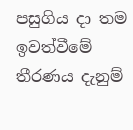පසුගිය දා තම ඉවත්වීමේ තීරණය දැනුම්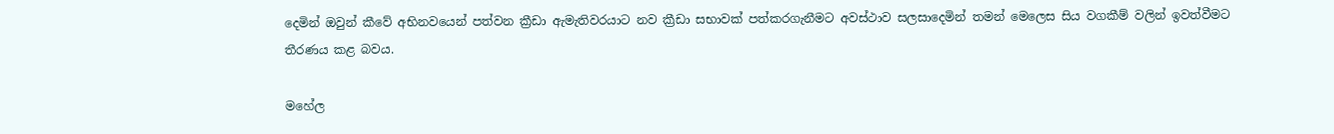දෙමින් ඔවුන් කීවේ අභිනවයෙන් පත්වන ක්‍රීඩා ඇමැතිවරයාට නව ක්‍රීඩා සභාවක් පත්කරගැනීමට අවස්ථාව සලසාදෙමින් තමන් මෙලෙස සිය වගකීම් වලින් ඉවත්වීමට තීරණය කළ බවය.

මහේල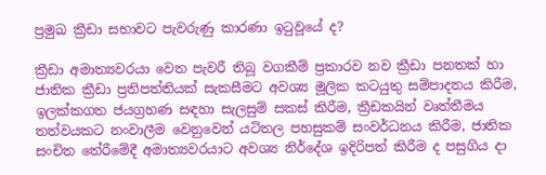ප්‍රමුඛ ක්‍රීඩා සභාවට පැවරුණු කාරණා ඉටුවූයේ ද?

ක්‍රීඩා අමාත්‍යවරයා වෙත පැවරී තිබූ වගකීම් ප්‍රකාරව නව ක්‍රීඩා පනතක් හා ජාතික ක්‍රීඩා ප්‍රතිපත්තියක් සැකසීමට අවශ්‍ය මූලික කටයුතු සම්පාදනය කිරීම, ඉලක්කගත ජයග්‍රහණ සඳහා සැලසුම් සකස් කිරීම, ක්‍රීඩකයින් වෘත්තීමය තත්වයකට නංවාලීම වෙනුවෙන් යටිතල පහසුකම් සංවර්ධනය කිරීම, ජාතික සංචිත තේරීමේදී අමාත්‍යවරයාට අවශ්‍ය නිර්දේශ ඉදිරිපත් කිරීම ද පසුගිය දා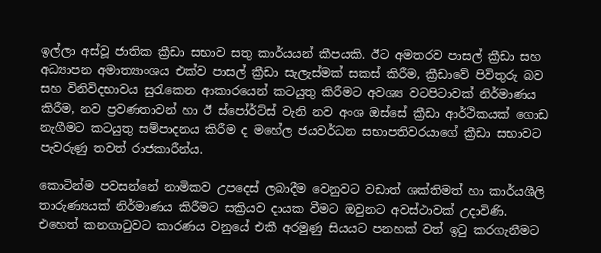ඉල්ලා අස්වූ ජාතික ක්‍රීඩා සභාව සතු කාර්යයන් කීපයකි. ඊට අමතරව පාසල් ක්‍රීඩා සහ අධ්‍යාපන අමාත්‍යාංශය එක්ව පාසල් ක්‍රීඩා සැලැස්මක් සකස් කිරීම, ක්‍රීඩාවේ පිවිතුරු බව සහ විනිවිදභාවය සුරැකෙන ආකාරයෙන් කටයුතු කිරීමට අවශ්‍ය වටපිටාවක් නිර්මාණය කිරීම, නව ප්‍රවණතාවන් හා ඊ ස්පෝර්ට්ස් වැනි නව අංශ ඔස්සේ ක්‍රීඩා ආර්ථිකයක් ගොඩ නැගීමට කටයුතු සම්පාදනය කිරීම ද මහේල ජයවර්ධන සභාපතිවරයාගේ ක්‍රීඩා සභාවට පැවරුණු තවත් රාජකාරීන්ය.

කොටින්ම පවසන්නේ නාමිකව උපදෙස් ලබාදීම වෙනුවට වඩාත් ශක්තිමත් හා කාර්යශීලි තාරුණ්‍යයක් නිර්මාණය කිරීමට සක්‍රියව දායක වීමට ඔවුනට අවස්ථාවක් උදාවිණි. එහෙත් කනගාටුවට කාරණය වනුයේ එකී අරමුණු සියයට පනහක් වත් ඉටු කරගැනීමට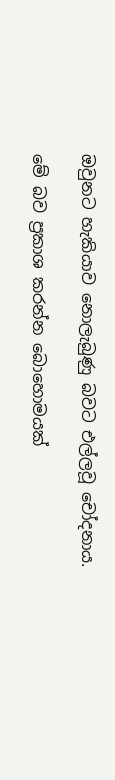ඔවුනට හැකියාව නොලැබුණු බවට එල්ලවූ චෝදනාය.

මේ බව ප්‍රකාශ කරන්න බොහොමයක්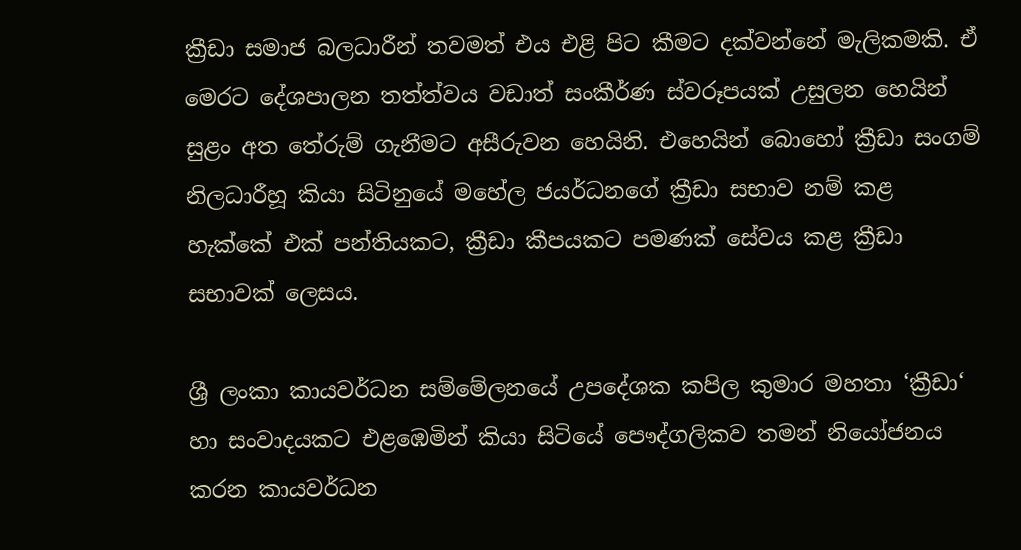ක්‍රීඩා සමාජ බලධාරීන් තවමත් එය එළි පිට කීමට දක්වන්නේ මැලිකමකි. ඒ මෙරට දේශපාලන තත්ත්වය වඩාත් සංකීර්ණ ස්වරූපයක් උසුලන හෙයින් සුළං අත තේරුම් ගැනීමට අසීරුවන හෙයිනි. එහෙයින් බොහෝ ක්‍රීඩා සංගම් නිලධාරීහූ කියා සිටිනුයේ මහේල ජයර්ධනගේ ක්‍රීඩා සභාව නම් කළ හැක්කේ එක් පන්තියකට, ක්‍රීඩා කීපයකට පමණක් සේවය කළ ක්‍රීඩා සභාවක් ලෙසය.

ශ්‍රී ලංකා කායවර්ධන සම්මේලනයේ උපදේශක කපිල කුමාර මහතා ‘ක්‍රීඩා‘ හා සංවාදයකට එළඹෙමින් කියා සිටියේ පෞද්ගලිකව තමන් නියෝජනය කරන කායවර්ධන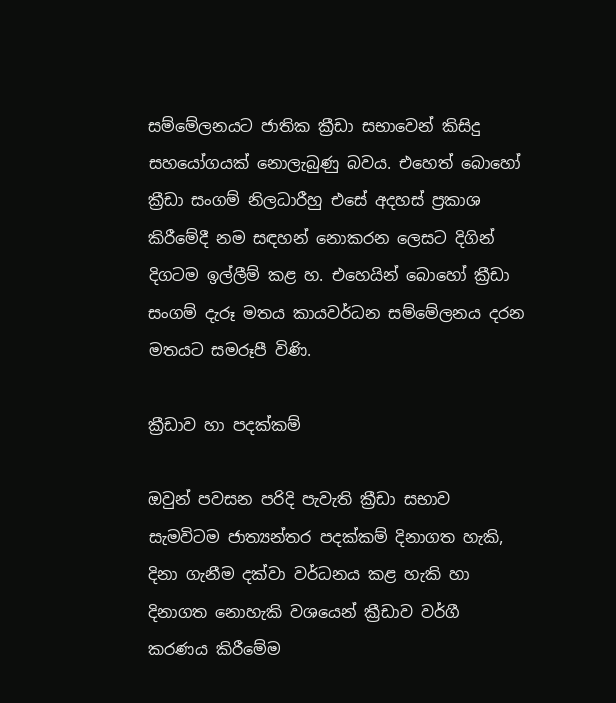සම්මේලනයට ජාතික ක්‍රීඩා සභාවෙන් කිසිදු සහයෝගයක් නොලැබුණු බවය. එහෙත් බොහෝ ක්‍රීඩා සංගම් නිලධාරීහු එසේ අදහස් ප්‍රකාශ කිරීමේදී නම සඳහන් නොකරන ලෙසට දිගින් දිගටම ඉල්ලීම් කළ හ. එහෙයින් බොහෝ ක්‍රීඩා සංගම් දැරූ මතය කායවර්ධන සම්මේලනය දරන මතයට සමරූපී විණි.

ක්‍රීඩාව හා පදක්කම්

ඔවුන් පවසන පරිදි පැවැති ක්‍රීඩා සභාව සැමවිටම ජාත්‍යන්තර පදක්කම් දිනාගත හැකි, දිනා ගැනීම දක්වා වර්ධනය කළ හැකි හා දිනාගත නොහැකි වශයෙන් ක්‍රීඩාව වර්ගී කරණය කිරීමේම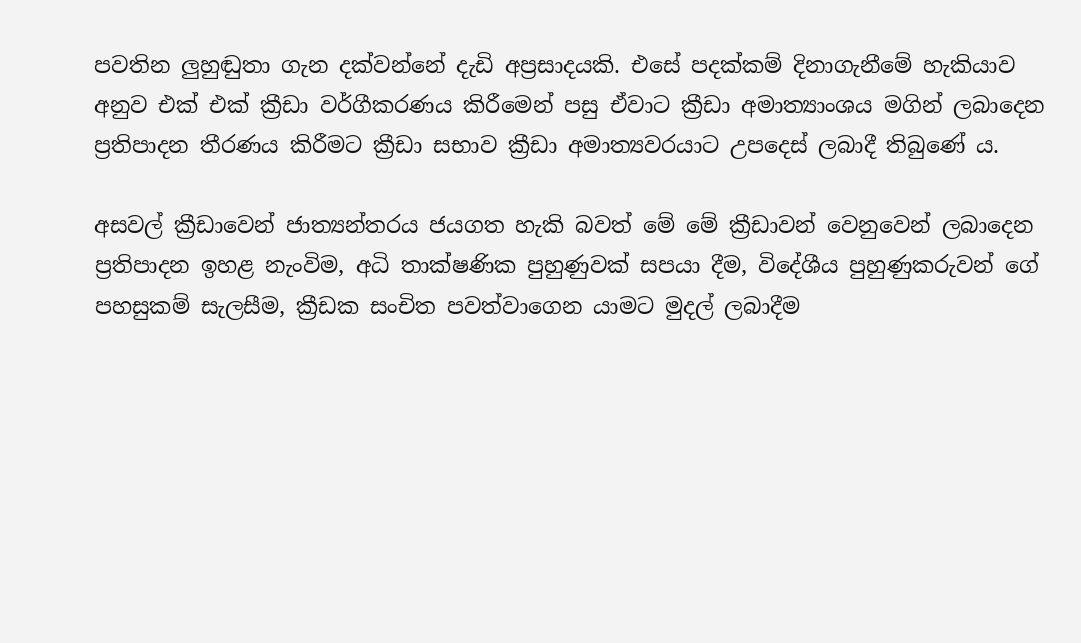පවතින ලුහුඬුතා ගැන දක්වන්නේ දැඩි අප්‍රසාදයකි. එසේ පදක්කම් දිනාගැනීමේ හැකියාව අනුව එක් එක් ක්‍රීඩා වර්ගීකරණය කිරීමෙන් පසු ඒවාට ක්‍රීඩා අමාත්‍යාංශය මගින් ලබාදෙන ප්‍රතිපාදන තීරණය කිරීමට ක්‍රීඩා සභාව ක්‍රීඩා අමාත්‍යවරයාට උපදෙස් ලබාදී තිබුණේ ය.

අසවල් ක්‍රීඩාවෙන් ජාත්‍යන්තරය ජයගත හැකි බවත් මේ මේ ක්‍රීඩාවන් වෙනුවෙන් ලබාදෙන ප්‍රතිපාදන ඉහළ නැංවිම, අධි තාක්ෂණික පුහුණුවක් සපයා දීම, විදේශීය පුහුණුකරුවන් ගේ පහසුකම් සැලසීම, ක්‍රීඩක සංචිත පවත්වාගෙන යාමට මුදල් ලබාදීම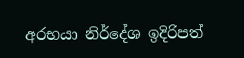අරභයා නිර්දේශ ඉදිරිපත්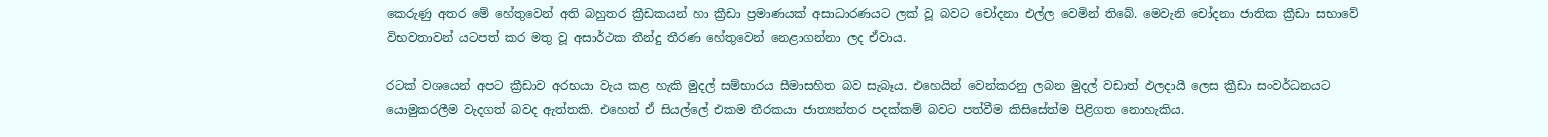කෙරුණු අතර මේ හේතුවෙන් අති බහුතර ක්‍රීඩකයන් හා ක්‍රීඩා ප්‍රමාණයක් අසාධාරණයට ලක් වූ බවට චෝදනා එල්ල වෙමින් තිබේ. මෙවැනි චෝදනා ජාතික ක්‍රීඩා සභාවේ විභවතාවන් යටපත් කර මතු වූ අසාර්ථක තීන්දු තීරණ හේතුවෙන් නෙළාගන්නා ලද ඒවාය.

රටක් වශයෙන් අපට ක්‍රීඩාව අරභයා වැය කළ හැකි මුදල් සම්භාරය සීමාසහිත බව සැබෑය. එහෙයින් වෙන්කරනු ලබන මුදල් වඩාත් ඵලදායී ලෙස ක්‍රීඩා සංවර්ධනයට යොමුකරලීම වැදගත් බවද ඇත්තකි. එහෙත් ඒ සියල්ලේ එකම තීරකයා ජාත්‍යන්තර පදක්කම් බවට පත්වීම කිසිසේත්ම පිළිගත නොහැකිය.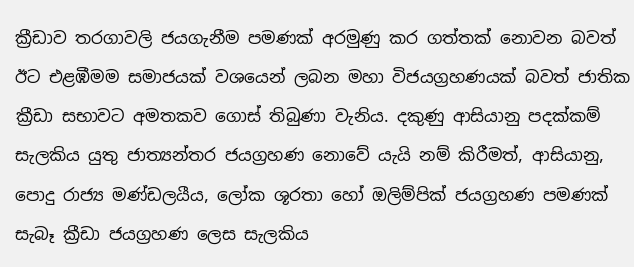ක්‍රීඩාව තරගාවලි ජයගැනීම පමණක් අරමුණු කර ගත්තක් නොවන බවත් ඊට එළඹීමම සමාජයක් වශයෙන් ලබන මහා විජයග්‍රහණයක් බවත් ජාතික ක්‍රීඩා සභාවට අමතකව ගොස් තිබුණා වැනිය. දකුණු ආසියානු පදක්කම් සැලකිය යුතු ජාත්‍යන්තර ජයග්‍රහණ නොවේ යැයි නම් කිරීමත්, ආසියානු, පොදු රාජ්‍ය මණ්ඩලයීය, ලෝක ශූරතා හෝ ඔලිම්පික් ජයග්‍රහණ පමණක් සැබෑ ක්‍රීඩා ජයග්‍රහණ ලෙස සැලකිය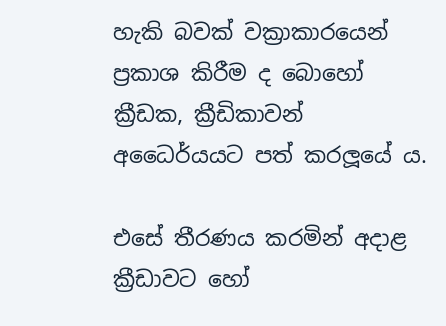හැකි බවක් වක්‍රාකාරයෙන් ප්‍රකාශ කිරීම ද බොහෝ ක්‍රීඩක, ක්‍රීඩිකාවන් අධෛර්යයට පත් කරලූයේ ය.

එසේ තීරණය කරමින් අදාළ ක්‍රීඩාවට හෝ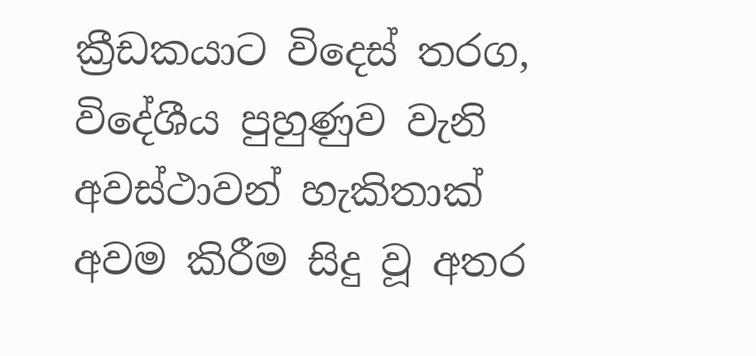ක්‍රීඩකයාට විදෙස් තරග, විදේශීය පුහුණුව වැනි අවස්ථාවන් හැකිතාක් අවම කිරීම සිදු වූ අතර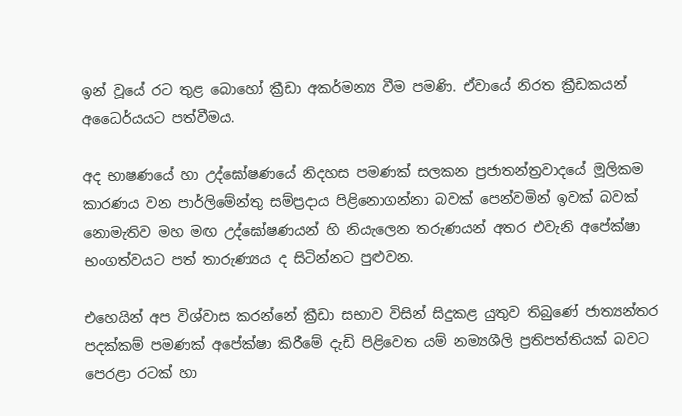ඉන් වූයේ රට තුළ බොහෝ ක්‍රීඩා අකර්මන්‍ය වීම පමණි. ඒවායේ නිරත ක්‍රීඩකයන් අධෛර්යයට පත්වීමය.

අද භාෂණයේ හා උද්ඝෝෂණයේ නිදහස පමණක් සලකන ප්‍රජාතන්ත්‍රවාදයේ මූලිකම කාරණය වන පාර්ලිමේන්තු සම්ප්‍රදාය පිළිනොගන්නා බවක් පෙන්වමින් ඉවක් බවක් නොමැතිව මහ මඟ උද්ඝෝෂණයන් හි නියැලෙන තරුණයන් අතර එවැනි අපේක්ෂා භංගත්වයට පත් තාරුණ්‍යය ද සිටින්නට පුළුවන.

එහෙයින් අප විශ්වාස කරන්නේ ක්‍රීඩා සභාව විසින් සිදුකළ යුතුව තිබුණේ ජාත්‍යන්තර පදක්කම් පමණක් අපේක්ෂා කිරීමේ දැඩි පිළිවෙත යම් නම්‍යශීලි ප්‍රතිපත්තියක් බවට පෙරළා රටක් හා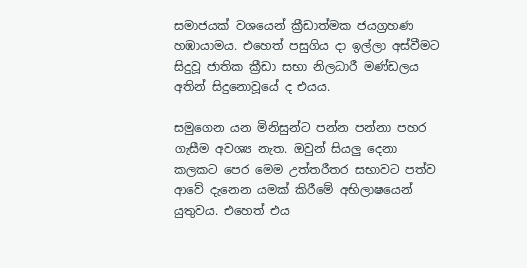සමාජයක් වශයෙන් ක්‍රීඩාත්මක ජයග්‍රහණ හඹායාමය. එහෙත් පසුගිය දා ඉල්ලා අස්වීමට සිදුවූ ජාතික ක්‍රීඩා සභා නිලධාරී මණ්ඩලය අතින් සිදුනොවූයේ ද එයය.

සමුගෙන යන මිනිසුන්ට පන්න පන්නා පහර ගැසීම අවශ්‍ය නැත. ඔවුන් සියලු දෙනා කලකට පෙර මෙම උත්තරීතර සභාවට පත්ව ආවේ දැනෙන යමක් කිරීමේ අභිලාෂයෙන් යුතුවය. එහෙත් එය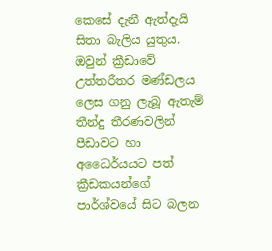කෙසේ දැනී ඇත්දැයි සිතා බැලිය යුතුය. ඔවුන් ක්‍රීඩාවේ උත්තරීතර මණ්ඩලය ලෙස ගනු ලැබූ ඇතැම් තීන්දු තීරණවලින් පීඩාවට හා අධෛර්යයට පත් ක්‍රීඩකයන්ගේ පාර්ශ්වයේ සිට බලන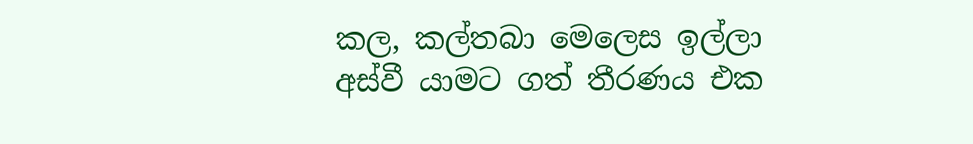කල, කල්තබා මෙලෙස ඉල්ලා අස්වී යාමට ගත් තීරණය එක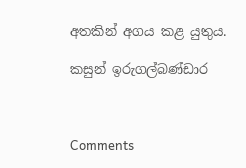අතකින් අගය කළ යුතුය.

කසුන් ඉරුගල්බණ්ඩාර



Comments